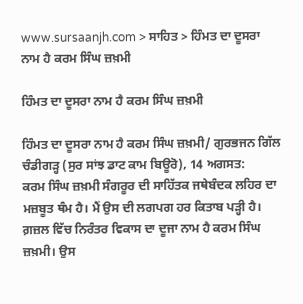www.sursaanjh.com > ਸਾਹਿਤ > ਹਿੰਮਤ ਦਾ ਦੂਸਰਾ ਨਾਮ ਹੈ ਕਰਮ ਸਿੰਘ ਜ਼ਖ਼ਮੀ

ਹਿੰਮਤ ਦਾ ਦੂਸਰਾ ਨਾਮ ਹੈ ਕਰਮ ਸਿੰਘ ਜ਼ਖ਼ਮੀ

ਹਿੰਮਤ ਦਾ ਦੂਸਰਾ ਨਾਮ ਹੈ ਕਰਮ ਸਿੰਘ ਜ਼ਖ਼ਮੀ/ ਗੁਰਭਜਨ ਗਿੱਲ
ਚੰਡੀਗੜ੍ਹ (ਸੁਰ ਸਾਂਝ ਡਾਟ ਕਾਮ ਬਿਊਰੋ), 14 ਅਗਸਤ:
ਕਰਮ ਸਿੰਘ ਜ਼ਖ਼ਮੀ ਸੰਗਰੂਰ ਦੀ ਸਾਹਿੱਤਕ ਜਥੇਬੰਦਕ ਲਹਿਰ ਦਾ ਮਜ਼ਬੂਤ ਥੰਮ ਹੈ। ਮੈਂ ਉਸ ਦੀ ਲਗਪਗ ਹਰ ਕਿਤਾਬ ਪੜ੍ਹੀ ਹੈ। ਗ਼ਜ਼ਲ ਵਿੱਚ ਨਿਰੰਤਰ ਵਿਕਾਸ ਦਾ ਦੂਜਾ ਨਾਮ ਹੈ ਕਰਮ ਸਿੰਘ ਜ਼ਖ਼ਮੀ। ਉਸ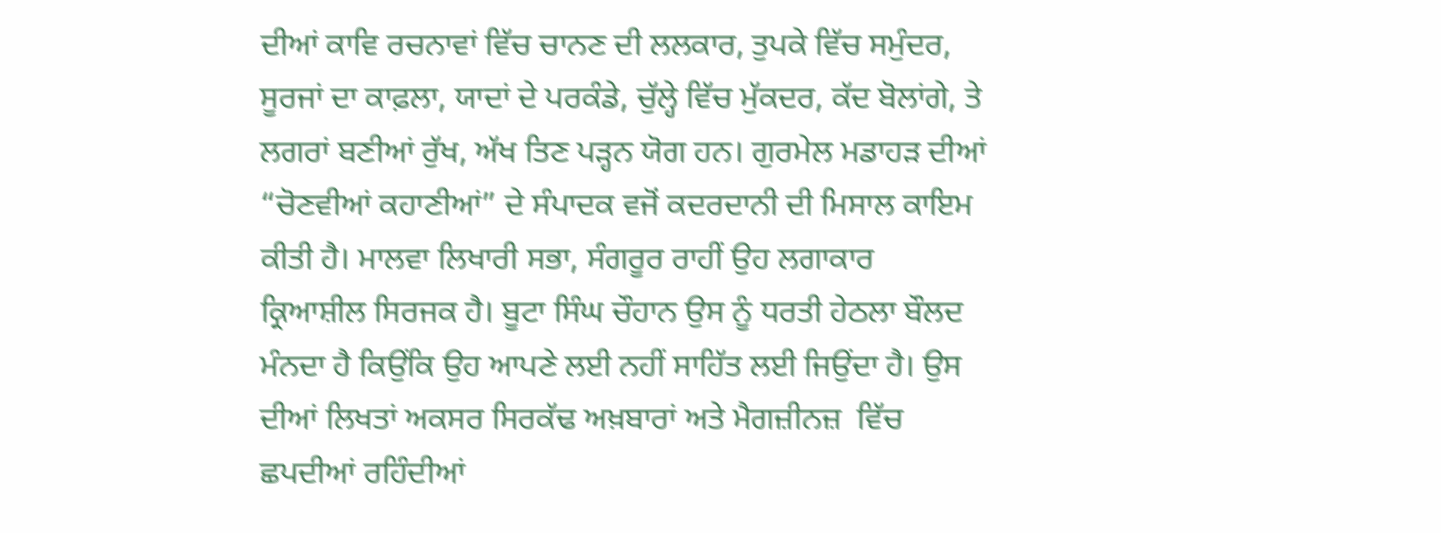ਦੀਆਂ ਕਾਵਿ ਰਚਨਾਵਾਂ ਵਿੱਚ ਚਾਨਣ ਦੀ ਲਲਕਾਰ, ਤੁਪਕੇ ਵਿੱਚ ਸਮੁੰਦਰ, ਸੂਰਜਾਂ ਦਾ ਕਾਫ਼ਲਾ, ਯਾਦਾਂ ਦੇ ਪਰਕੰਡੇ, ਚੁੱਲ੍ਹੇ ਵਿੱਚ ਮੁੱਕਦਰ, ਕੱਦ ਬੋਲਾਂਗੇ, ਤੇ ਲਗਰਾਂ ਬਣੀਆਂ ਰੁੱਖ, ਅੱਖ ਤਿਣ ਪੜ੍ਹਨ ਯੋਗ ਹਨ। ਗੁਰਮੇਲ ਮਡਾਹੜ ਦੀਆਂ “ਚੋਣਵੀਆਂ ਕਹਾਣੀਆਂ” ਦੇ ਸੰਪਾਦਕ ਵਜੋਂ ਕਦਰਦਾਨੀ ਦੀ ਮਿਸਾਲ ਕਾਇਮ ਕੀਤੀ ਹੈ। ਮਾਲਵਾ ਲਿਖਾਰੀ ਸਭਾ, ਸੰਗਰੂਰ ਰਾਹੀਂ ਉਹ ਲਗਾਕਾਰ ਕ੍ਰਿਆਸ਼ੀਲ ਸਿਰਜਕ ਹੈ। ਬੂਟਾ ਸਿੰਘ ਚੌਹਾਨ ਉਸ ਨੂੰ ਧਰਤੀ ਹੇਠਲਾ ਬੌਲਦ ਮੰਨਦਾ ਹੈ ਕਿਉਂਕਿ ਉਹ ਆਪਣੇ ਲਈ ਨਹੀਂ ਸਾਹਿੱਤ ਲਈ ਜਿਉਂਦਾ ਹੈ। ਉਸ ਦੀਆਂ ਲਿਖਤਾਂ ਅਕਸਰ ਸਿਰਕੱਢ ਅਖ਼ਬਾਰਾਂ ਅਤੇ ਮੈਗਜ਼ੀਨਜ਼  ਵਿੱਚ ਛਪਦੀਆਂ ਰਹਿੰਦੀਆਂ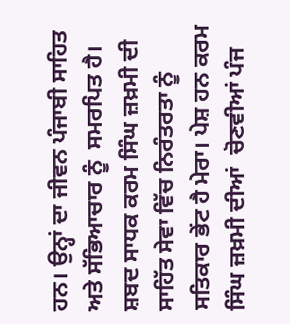ਹਨ। ਉਨ੍ਹਾਂ ਦਾ ਜੀਵਨ ਪੰਜਾਬੀ ਸਾਹਿਤ ਅਤੇ ਸੱਭਿਆਚਾਰ ਨੂੰ  ਸਮਰਪਿਤ ਹੈ। ਸ਼ਬਦ ਸਾਧਕ ਕਰਮ ਸਿੰਘ ਜ਼ਖ਼ਮੀ ਦੀ ਸਾਹਿੱਤ ਸੇਵਾ ਵਿੱਚ ਨਿਰੰਤਰਤਾ ਨੂੰ ਸਤਿਕਾਰ ਭੇਂਟ ਹੈ ਮੇਰਾ। ਪੇਸ਼ ਹਨ ਕਰਮ ਸਿੰਘ ਜ਼ਖ਼ਮੀ ਦੀਆਂ  ਚੋਣਵੀਆਂ ਪੰਜ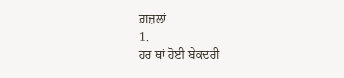ਗ਼ਜ਼ਲਾਂ
1.
ਹਰ ਥਾਂ ਹੋਈ ਬੇਕਦਰੀ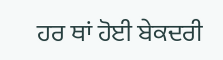ਹਰ ਥਾਂ ਹੋਈ ਬੇਕਦਰੀ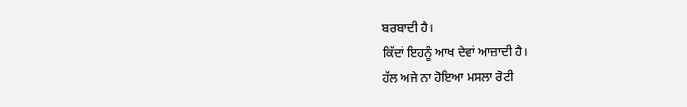ਬਰਬਾਦੀ ਹੈ।
ਕਿੱਦਾਂ ਇਹਨੂੰ ਆਖ ਦੇਵਾਂ ਆਜ਼ਾਦੀ ਹੈ।
ਹੱਲ ਅਜੇ ਨਾ ਹੋਇਆ ਮਸਲਾ ਰੋਟੀ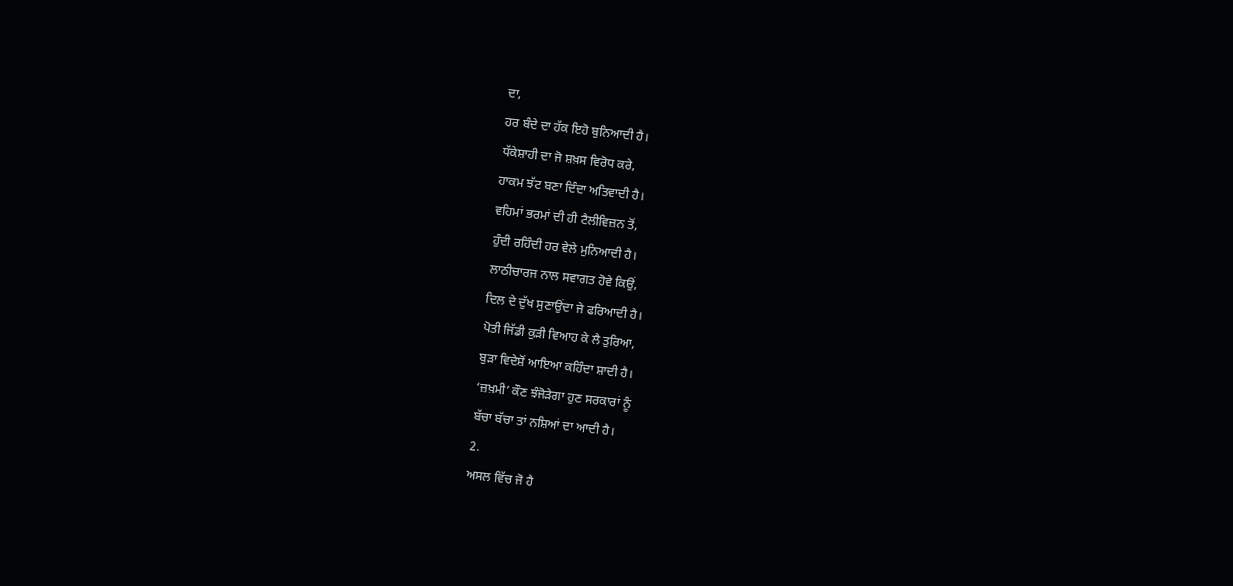ਦਾ,
ਹਰ ਬੰਦੇ ਦਾ ਹੱਕ ਇਹੋ ਬੁਨਿਆਦੀ ਹੈ।
ਧੱਕੇਸ਼ਾਹੀ ਦਾ ਜੋ ਸ਼ਖ਼ਸ ਵਿਰੋਧ ਕਰੇ,
ਹਾਕਮ ਝੱਟ ਬਣਾ ਦਿੰਦਾ ਅਤਿਵਾਦੀ ਹੈ।
ਵਹਿਮਾਂ ਭਰਮਾਂ ਦੀ ਹੀ ਟੈਲੀਵਿਜ਼ਨ ਤੋਂ,
ਹੁੰਦੀ ਰਹਿੰਦੀ ਹਰ ਵੇਲੇ ਮੁਨਿਆਦੀ ਹੈ।
ਲਾਠੀਚਾਰਜ ਨਾਲ ਸਵਾਗਤ ਹੋਵੇ ਕਿਉਂ,
ਦਿਲ ਦੇ ਦੁੱਖ ਸੁਣਾਉਂਦਾ ਜੇ ਫਰਿਆਦੀ ਹੈ।
ਪੋਤੀ ਜਿੱਡੀ ਕੁੜੀ ਵਿਆਹ ਕੇ ਲੈ ਤੁਰਿਆ,
ਬੁੜਾ ਵਿਦੇਸ਼ੋਂ ਆਇਆ ਕਹਿੰਦਾ ਸ਼ਾਦੀ ਹੈ।
‘ਜ਼ਖ਼ਮੀ’ ਕੌਣ ਝੰਜੋੜੇਗਾ ਹੁਣ ਸਰਕਾਰਾਂ ਨੂੰ
ਬੱਚਾ ਬੱਚਾ ਤਾਂ ਨਸ਼ਿਆਂ ਦਾ ਆਦੀ ਹੈ।
2.
ਅਸਲ ਵਿੱਚ ਜੋ ਹੈ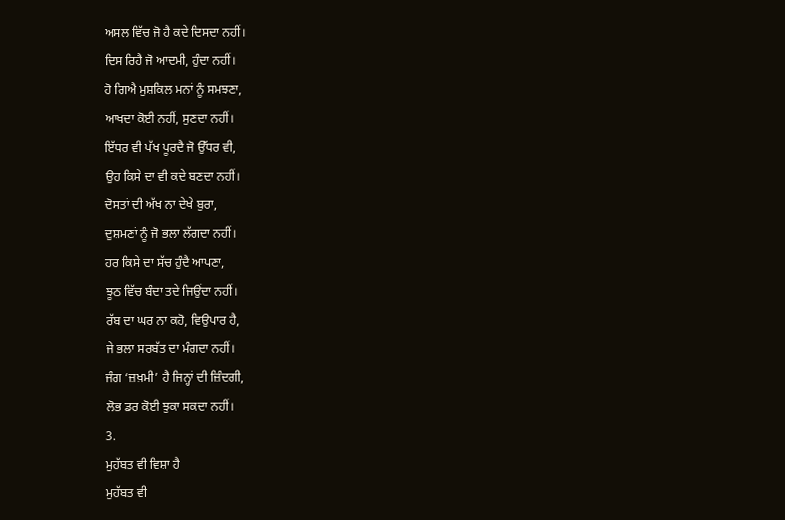ਅਸਲ ਵਿੱਚ ਜੋ ਹੈ ਕਦੇ ਦਿਸਦਾ ਨਹੀਂ।
ਦਿਸ ਰਿਹੈ ਜੋ ਆਦਮੀ, ਹੁੰਦਾ ਨਹੀਂ।
ਹੋ ਗਿਐ ਮੁਸ਼ਕਿਲ ਮਨਾਂ ਨੂੰ ਸਮਝਣਾ,
ਆਖਦਾ ਕੋਈ ਨਹੀਂ, ਸੁਣਦਾ ਨਹੀਂ।
ਇੱਧਰ ਵੀ ਪੱਖ ਪੂਰਦੈ ਜੋ ਉੱਧਰ ਵੀ,
ਉਹ ਕਿਸੇ ਦਾ ਵੀ ਕਦੇ ਬਣਦਾ ਨਹੀਂ।
ਦੋਸਤਾਂ ਦੀ ਅੱਖ ਨਾ ਦੇਖੇ ਬੁਰਾ,
ਦੁਸ਼ਮਣਾਂ ਨੂੰ ਜੋ ਭਲਾ ਲੱਗਦਾ ਨਹੀਂ।
ਹਰ ਕਿਸੇ ਦਾ ਸੱਚ ਹੁੰਦੈ ਆਪਣਾ,
ਝੂਠ ਵਿੱਚ ਬੰਦਾ ਤਦੇ ਜਿਉਂਦਾ ਨਹੀਂ।
ਰੱਬ ਦਾ ਘਰ ਨਾ ਕਹੋ, ਵਿਉਪਾਰ ਹੈ,
ਜੇ ਭਲਾ ਸਰਬੱਤ ਦਾ ਮੰਗਦਾ ਨਹੀਂ।
ਜੰਗ ‘ਜ਼ਖ਼ਮੀ’ ਹੈ ਜਿਨ੍ਹਾਂ ਦੀ ਜ਼ਿੰਦਗੀ,
ਲੋਭ ਡਰ ਕੋਈ ਝੁਕਾ ਸਕਦਾ ਨਹੀਂ।
3.
ਮੁਹੱਬਤ ਵੀ ਵਿਸ਼ਾ ਹੈ
ਮੁਹੱਬਤ ਵੀ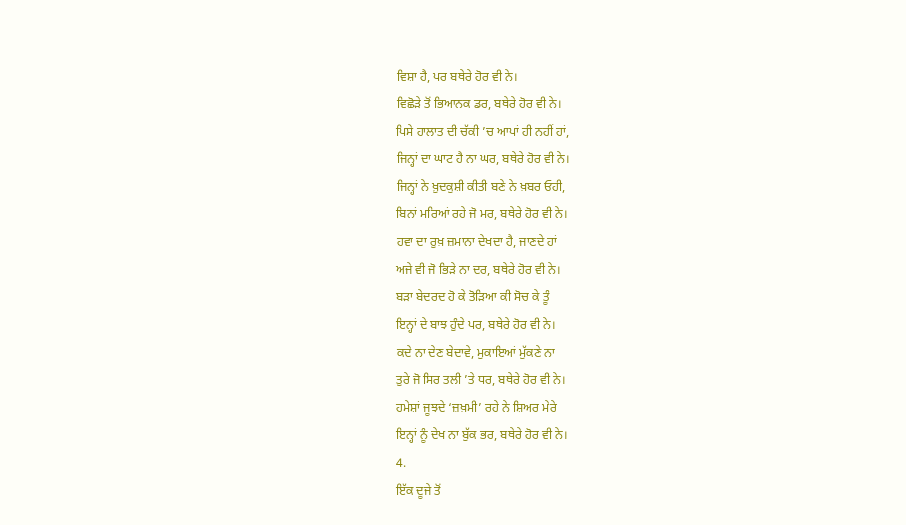ਵਿਸ਼ਾ ਹੈ, ਪਰ ਬਥੇਰੇ ਹੋਰ ਵੀ ਨੇ।
ਵਿਛੋੜੇ ਤੋਂ ਭਿਆਨਕ ਡਰ, ਬਥੇਰੇ ਹੋਰ ਵੀ ਨੇ।
ਪਿਸੇ ਹਾਲਾਤ ਦੀ ਚੱਕੀ ’ਚ ਆਪਾਂ ਹੀ ਨਹੀਂ ਹਾਂ,
ਜਿਨ੍ਹਾਂ ਦਾ ਘਾਟ ਹੈ ਨਾ ਘਰ, ਬਥੇਰੇ ਹੋਰ ਵੀ ਨੇ।
ਜਿਨ੍ਹਾਂ ਨੇ ਖ਼ੁਦਕੁਸ਼ੀ ਕੀਤੀ ਬਣੇ ਨੇ ਖ਼ਬਰ ਓਹੀ,
ਬਿਨਾਂ ਮਰਿਆਂ ਰਹੇ ਜੋ ਮਰ, ਬਥੇਰੇ ਹੋਰ ਵੀ ਨੇ।
ਹਵਾ ਦਾ ਰੁਖ਼ ਜ਼ਮਾਨਾ ਦੇਖਦਾ ਹੈ, ਜਾਣਦੇ ਹਾਂ
ਅਜੇ ਵੀ ਜੋ ਭਿੜੇ ਨਾ ਦਰ, ਬਥੇਰੇ ਹੋਰ ਵੀ ਨੇ।
ਬੜਾ ਬੇਦਰਦ ਹੋ ਕੇ ਤੋੜਿਆ ਕੀ ਸੋਚ ਕੇ ਤੂੰ
ਇਨ੍ਹਾਂ ਦੇ ਬਾਝ ਹੁੰਦੇ ਪਰ, ਬਥੇਰੇ ਹੋਰ ਵੀ ਨੇ।
ਕਦੇ ਨਾ ਦੇਣ ਬੇਦਾਵੇ, ਮੁਕਾਇਆਂ ਮੁੱਕਣੇ ਨਾ
ਤੁਰੇ ਜੋ ਸਿਰ ਤਲੀ ’ਤੇ ਧਰ, ਬਥੇਰੇ ਹੋਰ ਵੀ ਨੇ।
ਹਮੇਸ਼ਾਂ ਜੂਝਦੇ ‘ਜ਼ਖ਼ਮੀ’ ਰਹੇ ਨੇ ਸ਼ਿਅਰ ਮੇਰੇ
ਇਨ੍ਹਾਂ ਨੂੰ ਦੇਖ ਨਾ ਬੁੱਕ ਭਰ, ਬਥੇਰੇ ਹੋਰ ਵੀ ਨੇ।
4.
ਇੱਕ ਦੂਜੇ ਤੋਂ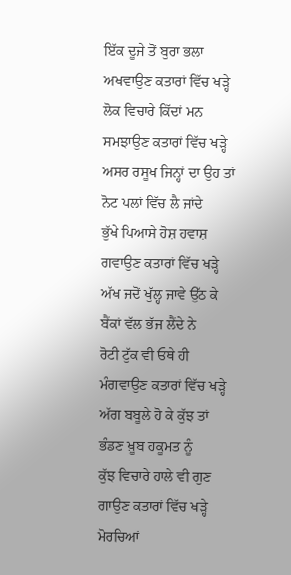ਇੱਕ ਦੂਜੇ ਤੋਂ ਬੁਰਾ ਭਲਾ ਅਖਵਾਉਣ ਕਤਾਰਾਂ ਵਿੱਚ ਖੜ੍ਹੇ
ਲੋਕ ਵਿਚਾਰੇ ਕਿੱਦਾਂ ਮਨ ਸਮਝਾਉਣ ਕਤਾਰਾਂ ਵਿੱਚ ਖੜ੍ਹੇ
ਅਸਰ ਰਸੂਖ ਜਿਨ੍ਹਾਂ ਦਾ ਉਹ ਤਾਂ ਨੋਟ ਪਲਾਂ ਵਿੱਚ ਲੈ ਜਾਂਦੇ
ਭੁੱਖੇ ਪਿਆਸੇ ਹੋਸ਼ ਹਵਾਸ਼ ਗਵਾਉਣ ਕਤਾਰਾਂ ਵਿੱਚ ਖੜ੍ਹੇ
ਅੱਖ ਜਦੋਂ ਖੁੱਲ੍ਹ ਜਾਵੇ ਉੱਠ ਕੇ ਬੈਂਕਾਂ ਵੱਲ ਭੱਜ ਲੈਂਦੇ ਨੇ
ਰੋਟੀ ਟੁੱਕ ਵੀ ਓਥੇ ਹੀ ਮੰਗਵਾਉਣ ਕਤਾਰਾਂ ਵਿੱਚ ਖੜ੍ਹੇ
ਅੱਗ ਬਬੂਲੇ ਹੋ ਕੇ ਕੁੱਝ ਤਾਂ ਭੰਡਣ ਖ਼ੂਬ ਹਕੂਮਤ ਨੂੰ
ਕੁੱਝ ਵਿਚਾਰੇ ਹਾਲੇ ਵੀ ਗੁਣ ਗਾਉਣ ਕਤਾਰਾਂ ਵਿੱਚ ਖੜ੍ਹੇ
ਮੋਰਚਿਆਂ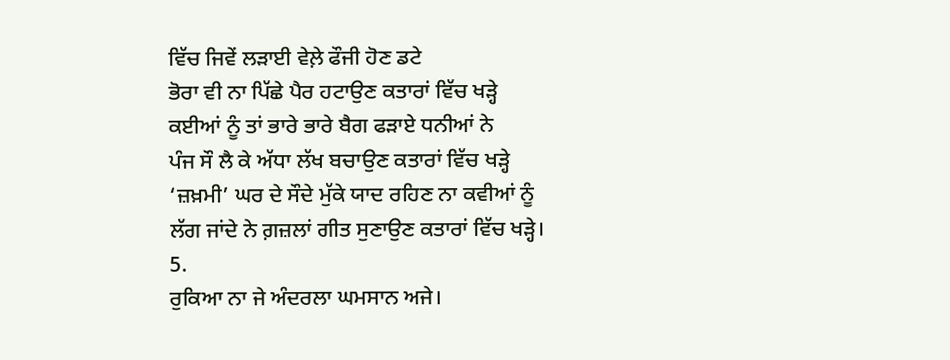ਵਿੱਚ ਜਿਵੇਂ ਲੜਾਈ ਵੇਲ਼ੇ ਫੌਜੀ ਹੋਣ ਡਟੇ
ਭੋਰਾ ਵੀ ਨਾ ਪਿੱਛੇ ਪੈਰ ਹਟਾਉਣ ਕਤਾਰਾਂ ਵਿੱਚ ਖੜ੍ਹੇ
ਕਈਆਂ ਨੂੰ ਤਾਂ ਭਾਰੇ ਭਾਰੇ ਬੈਗ ਫੜਾਏ ਧਨੀਆਂ ਨੇ
ਪੰਜ ਸੌ ਲੈ ਕੇ ਅੱਧਾ ਲੱਖ ਬਚਾਉਣ ਕਤਾਰਾਂ ਵਿੱਚ ਖੜ੍ਹੇ
‘ਜ਼ਖ਼ਮੀ’ ਘਰ ਦੇ ਸੌਦੇ ਮੁੱਕੇ ਯਾਦ ਰਹਿਣ ਨਾ ਕਵੀਆਂ ਨੂੰ
ਲੱਗ ਜਾਂਦੇ ਨੇ ਗ਼ਜ਼ਲਾਂ ਗੀਤ ਸੁਣਾਉਣ ਕਤਾਰਾਂ ਵਿੱਚ ਖੜ੍ਹੇ।
5.
ਰੁਕਿਆ ਨਾ ਜੇ ਅੰਦਰਲਾ ਘਮਸਾਨ ਅਜੇ।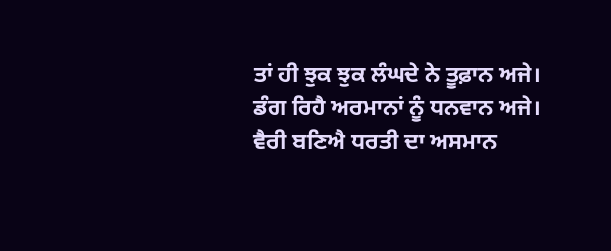ਤਾਂ ਹੀ ਝੁਕ ਝੁਕ ਲੰਘਦੇ ਨੇ ਤੂਫ਼ਾਨ ਅਜੇ।
ਡੰਗ ਰਿਹੈ ਅਰਮਾਨਾਂ ਨੂੰ ਧਨਵਾਨ ਅਜੇ।
ਵੈਰੀ ਬਣਿਐ ਧਰਤੀ ਦਾ ਅਸਮਾਨ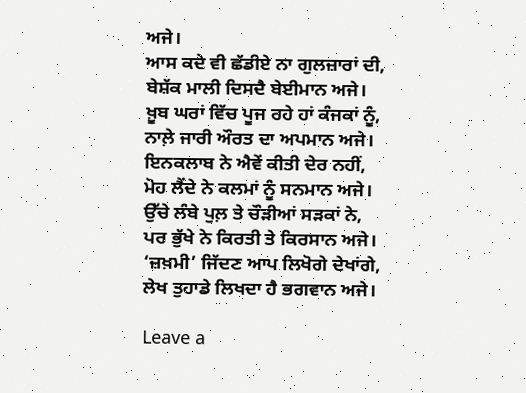ਅਜੇ।
ਆਸ ਕਦੇ ਵੀ ਛੱਡੀਏ ਨਾ ਗੁਲਜ਼ਾਰਾਂ ਦੀ,
ਬੇਸ਼ੱਕ ਮਾਲੀ ਦਿਸਦੈ ਬੇਈਮਾਨ ਅਜੇ।
ਖ਼ੂਬ ਘਰਾਂ ਵਿੱਚ ਪੂਜ ਰਹੇ ਹਾਂ ਕੰਜਕਾਂ ਨੂੰ,
ਨਾਲ਼ੇ ਜਾਰੀ ਔਰਤ ਦਾ ਅਪਮਾਨ ਅਜੇ।
ਇਨਕਲਾਬ ਨੇ ਐਵੇਂ ਕੀਤੀ ਦੇਰ ਨਹੀਂ,
ਮੋਹ ਲੈਂਦੇ ਨੇ ਕਲਮਾਂ ਨੂੰ ਸਨਮਾਨ ਅਜੇ।
ਉੱਚੇ ਲੰਬੇ ਪੁਲ਼ ਤੇ ਚੌੜੀਆਂ ਸੜਕਾਂ ਨੇ,
ਪਰ ਭੁੱਖੇ ਨੇ ਕਿਰਤੀ ਤੇ ਕਿਰਸਾਨ ਅਜੇ।
‘ਜ਼ਖ਼ਮੀ’ ਜਿੱਦਣ ਆਪ ਲਿਖੋਗੇ ਦੇਖਾਂਗੇ,
ਲੇਖ ਤੁਹਾਡੇ ਲਿਖਦਾ ਹੈ ਭਗਵਾਨ ਅਜੇ।

Leave a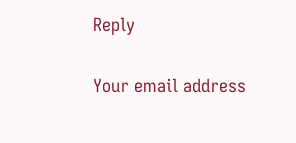Reply

Your email address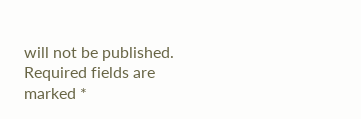will not be published. Required fields are marked *